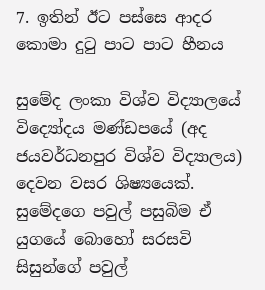7. ඉතින් ඊට පස්සෙ ආදර කොමා දුටු පාට පාට හීනය

සුමේද ලංකා විශ්ව විද්‍යාලයේ විද්‍යෝදය මණ්ඩපයේ (අද ජයවර්ධනපුර විශ්ව විද්‍යාලය) දෙවන වසර ශිෂ්‍යයෙක්. සුමේදගෙ පවුල් පසුබිම ඒ යුගයේ බොහෝ සරසවි සිසුන්ගේ පවුල්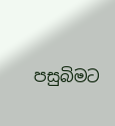පසුබිමට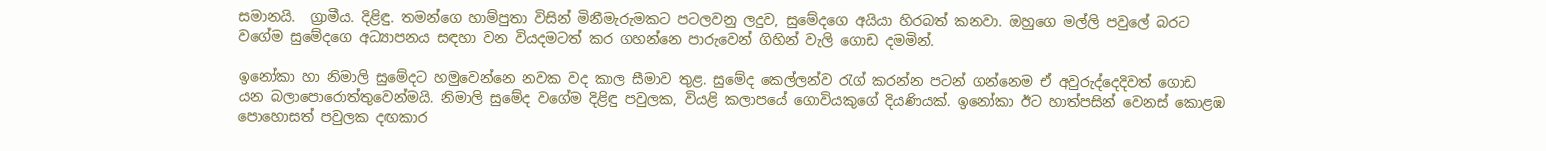සමානයි.  ග්‍රාමීය. දිළිඳු. තමන්ගෙ හාම්පුතා විසින් මිනීමැරුමකට පටලවනු ලදුව, සුමේදගෙ අයියා හිරබත් කනවා. ඔහුගෙ මල්ලි පවුලේ බරට වගේම සුමේදගෙ අධ්‍යාපනය සඳහා වන වියදමටත් කර ගහන්නෙ පාරුවෙන් ගිහින් වැලි ගොඩ දමමින්.

ඉනෝකා හා නිමාලි සුමේදට හමුවෙන්නෙ නවක වද කාල සීමාව තුළ. සුමේද කෙල්ලන්ව රැග් කරන්න පටන් ගන්නෙම ඒ අවුරුද්දෙදිවත් ගොඩ යන බලාපොරොත්තුවෙන්මයි. නිමාලි සුමේද වගේම දිළිඳු පවුලක, වියළි කලාපයේ ගොවියකුගේ දියණියක්. ඉනෝකා ඊට හාත්පසින් වෙනස් කොළඹ පොහොසත් පවුලක දඟකාර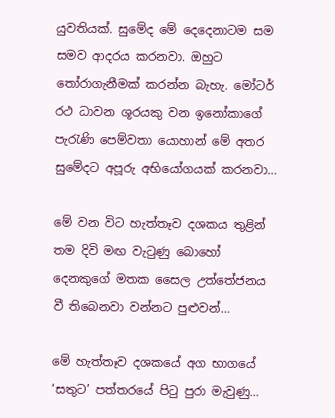යුවතියක්. සුමේද මේ දෙදෙනාටම සම සමව ආදරය කරනවා. ඔහුට තෝරාගැනීමක් කරන්න බැහැ. මෝටර් රථ ධාවන ශූරයකු වන ඉනෝකාගේ පැරැණි පෙම්වතා යොහාන් මේ අතර සුමේදට අපූරු අභියෝගයක් කරනවා…

මේ වන විට හැත්තෑව දශකය තුළින් තම දිවි මඟ වැටුණු බොහෝ දෙනකුගේ මතක සෛල උත්තේජනය වී තිබෙනවා වන්නට පුළුවන්…

මේ හැත්තෑව දශකයේ අග භාගයේ ‘සතුට’ පත්තරයේ පිටු පුරා මැවුණු…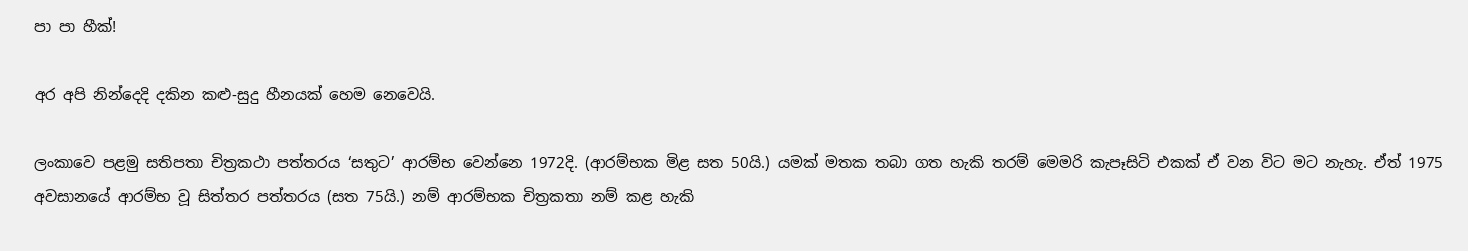පා පා හීක්!

අර අපි නින්දෙදි දකින කළු-සුදු හීනයක් හෙම නෙවෙයි.

ලංකාවෙ පළමු සතිපතා චිත්‍රකථා පත්තරය ‘සතුට’ ආරම්භ වෙන්නෙ 1972දි. (ආරම්භක මිළ සත 50යි.) යමක් මතක තබා ගත හැකි තරම් මෙමරි කැපෑසිටි එකක් ඒ වන විට මට නැහැ. ඒත් 1975 අවසානයේ ආරම්භ වූ සිත්තර පත්තරය (සත 75යි.) නම් ආරම්භක චිත්‍රකතා නම් කළ හැකි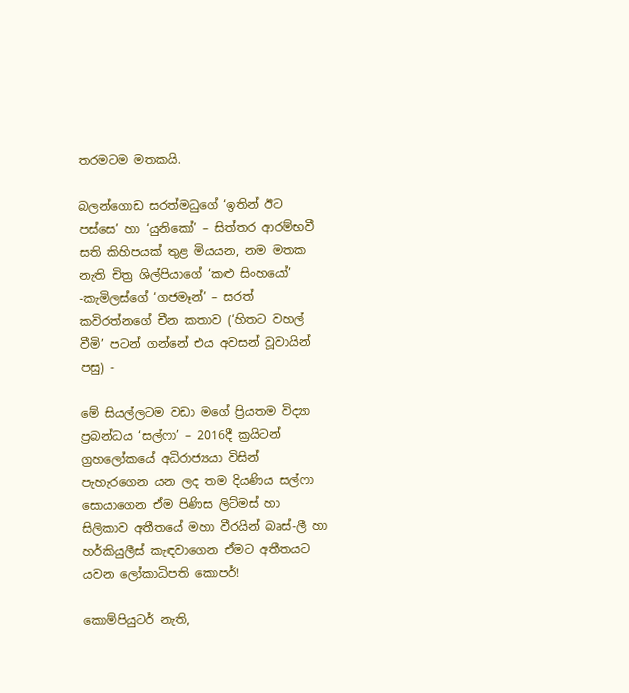තරමටම මතකයි.

බලන්ගොඩ සරත්මධුගේ ‘ඉතින් ඊට පස්සෙ’ හා ‘යුනිකෝ’ – සිත්තර ආරම්භවී සති කිහිපයක් තුළ මියයන, නම මතක නැති චිත්‍ර ශිල්පියාගේ ‘කළු සිංහයෝ’ -කැමිලස්ගේ ‘ගජමෑන්’ – සරත් කවිරත්නගේ චීන කතාව (‘හිතට වහල් වීමි’ පටන් ගන්නේ එය අවසන් වූවායින් පසු) -

මේ සියල්ලටම වඩා මගේ ප්‍රියතම විද්‍යා ප්‍රබන්ධය ‘සල්ෆා’ – 2016දී ක්‍රයිටන් ග්‍රහලෝකයේ අධිරාජ්‍යයා විසින් පැහැරගෙන යන ලද තම දියණිය සල්ෆා සොයාගෙන ඒම පිණිස ලිට්මස් හා සිලිකාව අතීතයේ මහා වීරයින් බෘස්-ලී හා හර්කියුලීස් කැඳවාගෙන ඒමට අතීතයට යවන ලෝකාධිපති කොපර්!

කොම්පියුටර් නැති,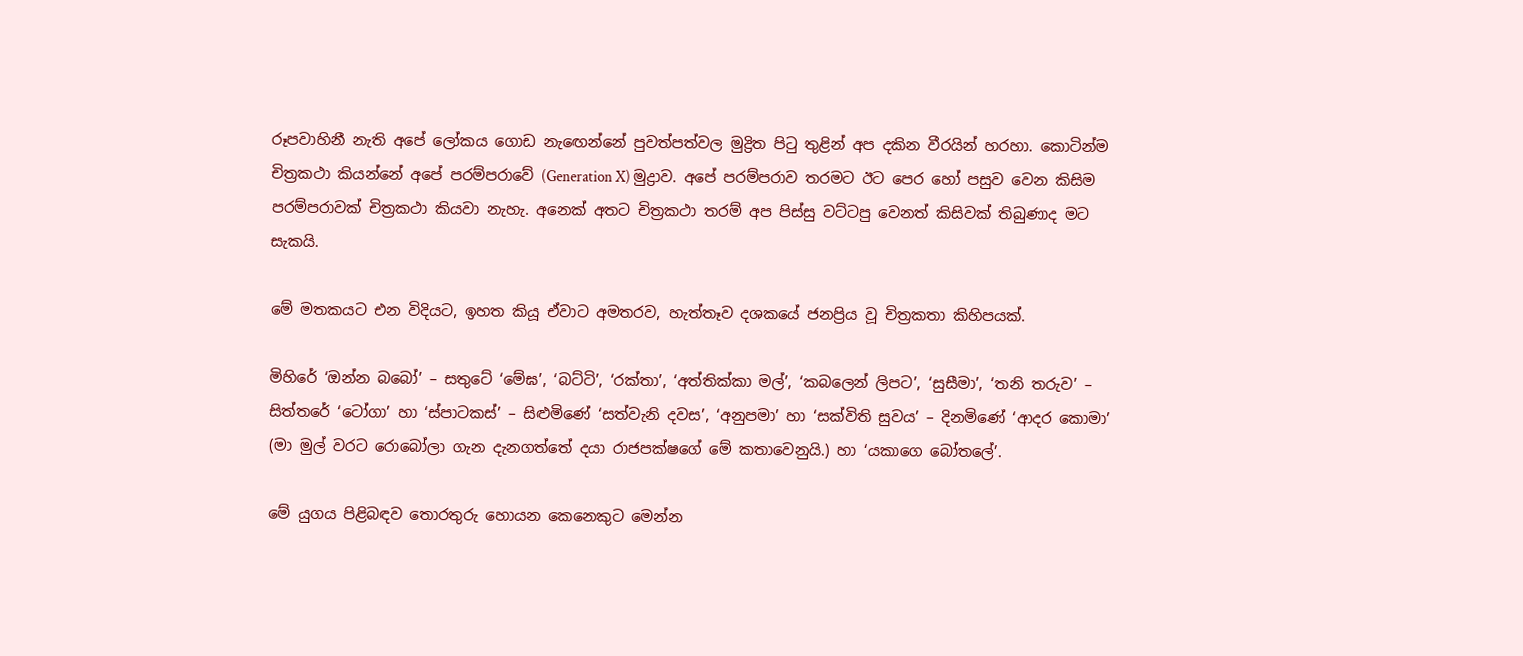රූපවාහිනී නැති අපේ ලෝකය ගොඩ නැඟෙන්නේ පුවත්පත්වල මුද්‍රිත පිටු තුළින් අප දකින වීරයින් හරහා. කොටින්ම චිත්‍රකථා කියන්නේ අපේ පරම්පරාවේ (Generation X) මුද්‍රාව. අපේ පරම්පරාව තරමට ඊට පෙර හෝ පසුව වෙන කිසිම පරම්පරාවක් චිත්‍රකථා කියවා නැහැ. අනෙක් අතට චිත්‍රකථා තරම් අප පිස්සු වට්ටපු වෙනත් කිසිවක් තිබුණාද මට සැකයි.

මේ මතකයට එන විදියට, ඉහත කියූ ඒවාට අමතරව, හැත්තෑව දශකයේ ජනප්‍රිය වූ චිත්‍රකතා කිහිපයක්.

මිහිරේ ‘ඔන්න බබෝ’ – සතුටේ ‘මේඝ’, ‘බට්ටි’, ‘රක්තා’, ‘අත්තික්කා මල්’, ‘කබලෙන් ලිපට’, ‘සුසීමා’, ‘තනි තරුව’ – සිත්තරේ ‘ටෝගා’ හා ‘ස්පාටකස්’ – සිළුමිණේ ‘සත්වැනි දවස’, ‘අනුපමා’ හා ‘සක්විති සුවය’ – දිනමිණේ ‘ආදර කොමා’ (මා මුල් වරට රොබෝලා ගැන දැනගත්තේ දයා රාජපක්ෂගේ මේ කතාවෙනුයි.) හා ‘යකාගෙ බෝතලේ’.

මේ යුගය පිළිබඳව තොරතුරු හොයන කෙනෙකුට මෙන්න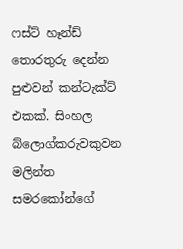ෆස්ට් හෑන්ඩ් තොරතුරු දෙන්න පුළුවන් කන්ටැක්ට් එකක්. සිංහල බ්ලොග්කරුවකුවන මලින්ත සමරකෝන්ගේ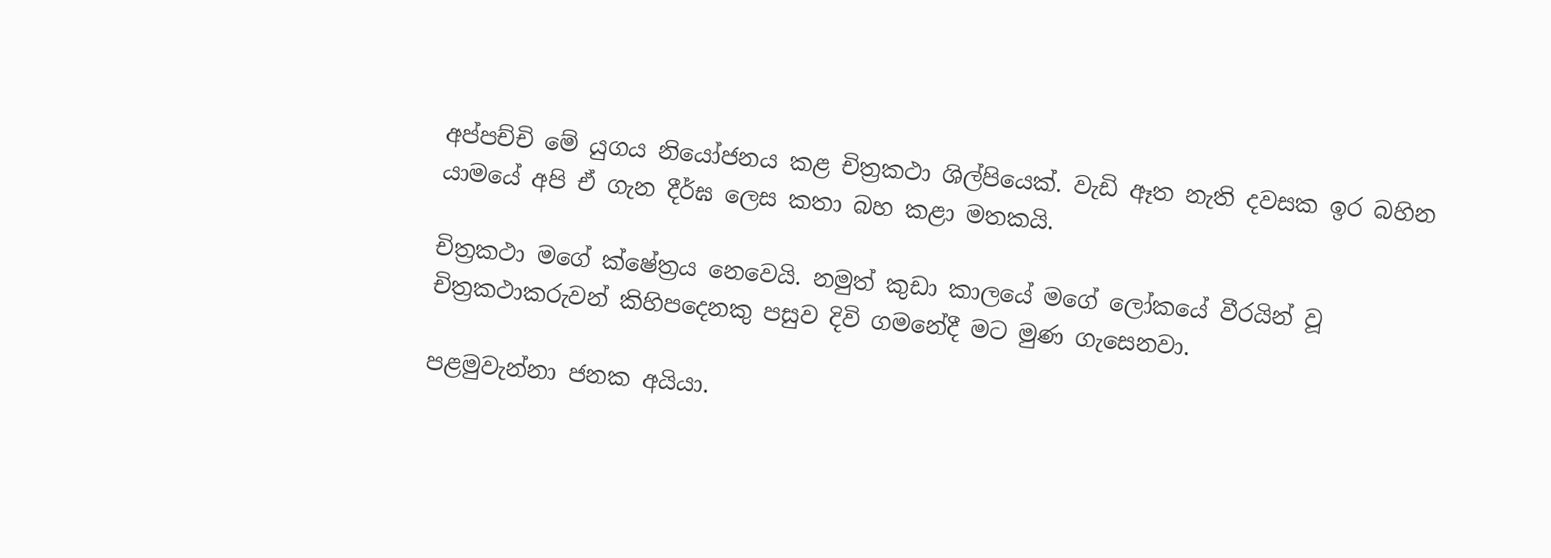අප්පච්චි මේ යුගය නියෝජනය කළ චිත්‍රකථා ශිල්පියෙක්. වැඩි ඈත නැති දවසක ඉර බහින යාමයේ අපි ඒ ගැන දීර්ඝ ලෙස කතා බහ කළා මතකයි.

චිත්‍රකථා මගේ ක්ෂේත්‍රය නෙවෙයි. නමුත් කුඩා කාලයේ මගේ ලෝකයේ වීරයින් වූ චිත්‍රකථාකරුවන් කිහිපදෙනකු පසුව දිවි ගමනේදී මට මුණ ගැසෙනවා.

පළමුවැන්නා ජනක අයියා.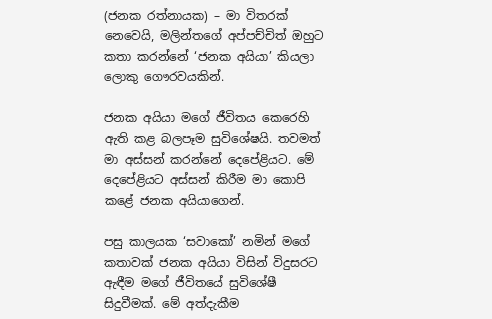(ජනක රත්නායක) – මා විතරක් නෙවෙයි, මලින්තගේ අප්පච්චිත් ඔහුට කතා කරන්නේ ‘ජනක අයියා’ කියලා ලොකු ගෞරවයකින්.

ජනක අයියා මගේ ජීවිතය කෙරෙහි ඇති කළ බලපෑම සුවිශේෂයි. තවමත් මා අස්සන් කරන්නේ දෙපේළියට. මේ දෙපේළියට අස්සන් කිරීම මා කොපි කළේ ජනක අයියාගෙන්.

පසු කාලයක ‘සවාකෝ’ නමින් මගේ කතාවක් ජනක අයියා විසින් විදුසරට ඇඳීම මගේ ජීවිතයේ සුවිශේෂී සිදුවීමක්. මේ අත්දැකීම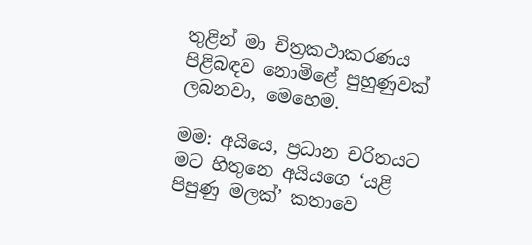තුළින් මා චිත්‍රකථාකරණය පිළිබඳව නොමිළේ පුහුණුවක් ලබනවා, මෙහෙම.

මම: අයියෙ, ප්‍රධාන චරිතයට මට හිතුනෙ අයියගෙ ‘යළි පිපුණු මලක්’ කතාවෙ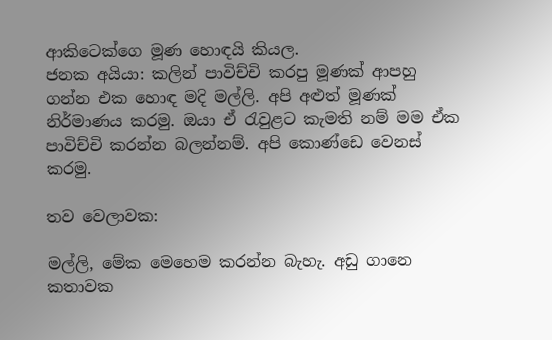ආකිටෙක්ගෙ මූණ හොඳයි කියල.
ජනක අයියා: කලින් පාවිච්චි කරපු මූණක් ආපහු ගන්න එක හොඳ මදි මල්ලි. අපි අළුත් මූණක් නිර්මාණය කරමු. ඔයා ඒ රැවුළට කැමති නම් මම ඒක පාවිච්චි කරන්න බලන්නම්. අපි කොණ්ඩෙ වෙනස් කරමු.

තව වෙලාවක:

මල්ලි, මේක මෙහෙම කරන්න බැහැ. අඩු ගානෙ කතාවක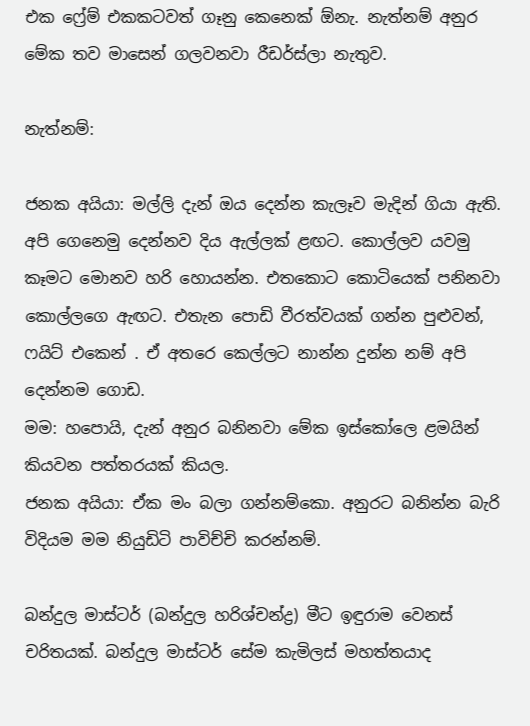එක ෆ්‍රේම් එකකටවත් ගෑනු කෙනෙක් ඕනැ. නැත්නම් අනුර මේක තව මාසෙන් ගලවනවා රීඩර්ස්ලා නැතුව.

නැත්නම්:

ජනක අයියා: මල්ලි දැන් ඔය දෙන්න කැලෑව මැදින් ගියා ඇති. අපි ගෙනෙමු දෙන්නව දිය ඇල්ලක් ළඟට. කොල්ලව යවමු කෑමට මොනව හරි හොයන්න. එතකොට කොටියෙක් පනිනවා කොල්ලගෙ ඇඟට. එතැන පොඩි වීරත්වයක් ගන්න පුළුවන්, ෆයිට් එකෙන් . ඒ අතරෙ කෙල්ලට නාන්න දුන්න නම් අපි දෙන්නම ගොඩ.
මම: හපොයි, දැන් අනුර බනිනවා මේක ඉස්කෝලෙ ළමයින් කියවන පත්තරයක් කියල.
ජනක අයියා: ඒක මං බලා ගන්නම්කො. අනුරට බනින්න බැරි විදියම මම නියුඩිටි පාවිච්චි කරන්නම්.

බන්දුල මාස්ටර් (බන්දුල හරිශ්චන්ද්‍ර) මීට ඉඳුරාම වෙනස් චරිතයක්. බන්දුල මාස්ටර් සේම කැමිලස් මහත්තයාද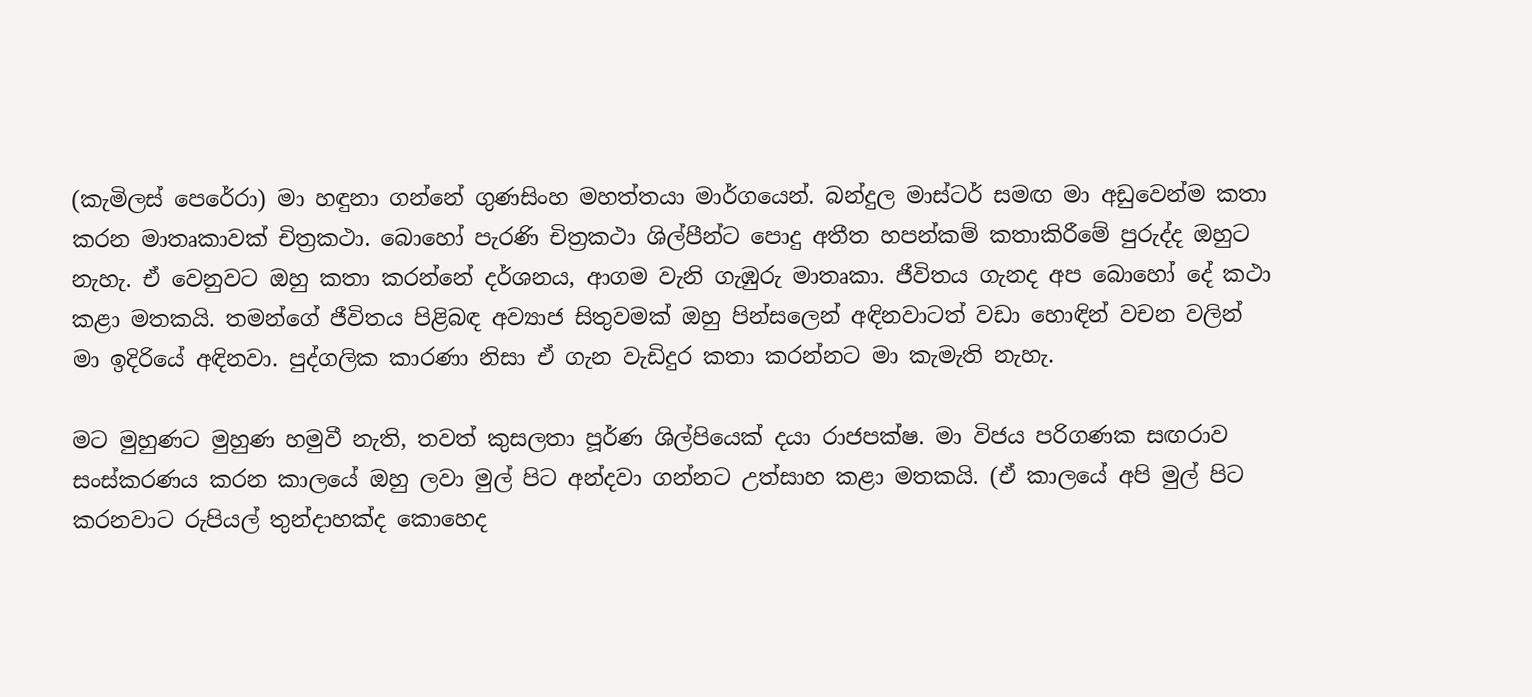(කැමිලස් පෙරේරා) මා හඳුනා ගන්නේ ගුණසිංහ මහත්තයා මාර්ගයෙන්. බන්දුල මාස්ටර් සමඟ මා අඩුවෙන්ම කතා කරන මාතෘකාවක් චිත්‍රකථා. බොහෝ පැරණි චිත්‍රකථා ශිල්පීන්ට පොදු අතීත හපන්කම් කතාකිරීමේ පුරුද්ද ඔහුට නැහැ. ඒ වෙනුවට ඔහු කතා කරන්නේ දර්ශනය, ආගම වැනි ගැඹුරු මාතෘකා. ජීවිතය ගැනද අප බොහෝ දේ කථා කළා මතකයි. තමන්ගේ ජීවිතය පිළිබඳ අව්‍යාජ සිතුවමක් ඔහු පින්සලෙන් අඳිනවාටත් වඩා හොඳින් වචන වලින් මා ඉදිරියේ අඳිනවා. පුද්ගලික කාරණා නිසා ඒ ගැන වැඩිදුර කතා කරන්නට මා කැමැති නැහැ.

මට මුහුණට මුහුණ හමුවී නැති, තවත් කුසලතා පූර්ණ ශිල්පියෙක් දයා රාජපක්ෂ. මා විජය පරිගණක සඟරාව සංස්කරණය කරන කාලයේ ඔහු ලවා මුල් පිට අන්දවා ගන්නට උත්සාහ කළා මතකයි. (ඒ කාලයේ අපි මුල් පිට කරනවාට රුපියල් තුන්දාහක්ද කොහෙද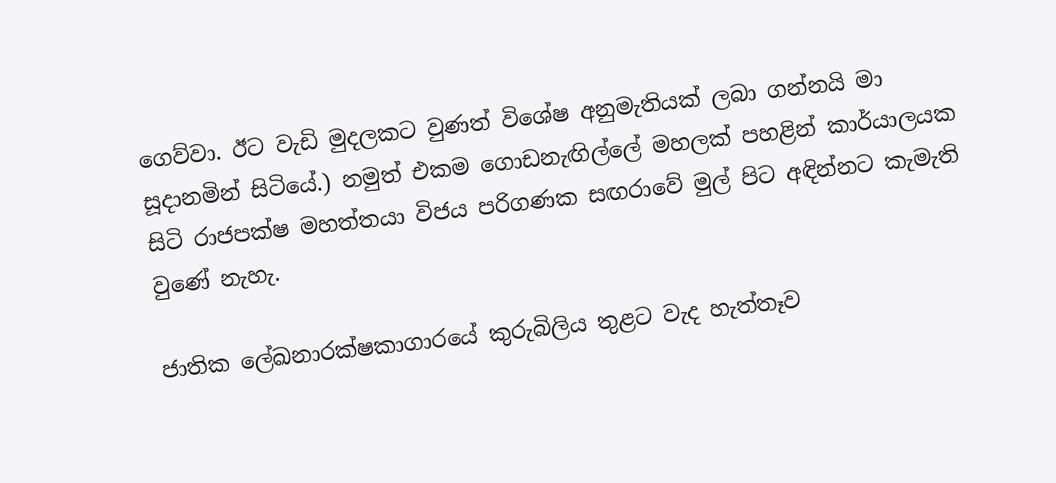ගෙව්වා. ඊට වැඩි මුදලකට වුණත් විශේෂ අනුමැතියක් ලබා ගන්නයි මා සූදානමින් සිටියේ.) නමුත් එකම ගොඩනැඟිල්ලේ මහලක් පහළින් කාර්යාලයක සිටි රාජපක්ෂ මහත්තයා විජය පරිගණක සඟරාවේ මුල් පිට අඳින්නට කැමැති වුණේ නැහැ.

ජාතික ලේඛනාරක්ෂකාගාරයේ කුරුබිලිය තුළට වැද හැත්තෑව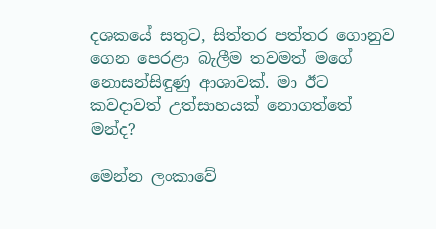දශකයේ සතුට, සිත්තර පත්තර ගොනුව ගෙන පෙරළා බැලීම තවමත් මගේ නොසන්සිඳුණු ආශාවක්. මා ඊට කවදාවත් උත්සාහයක් නොගත්තේ මන්ද?

මෙන්න ලංකාවේ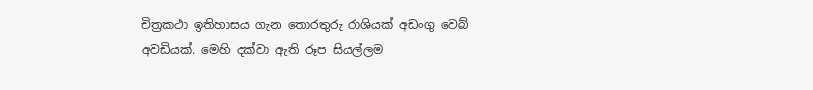චිත්‍රකථා ඉතිහාසය ගැන තොරතුරු රාශියක් අඩංගු වෙබ් අවඩියක්. මෙහි දක්වා ඇති රූප සියල්ලම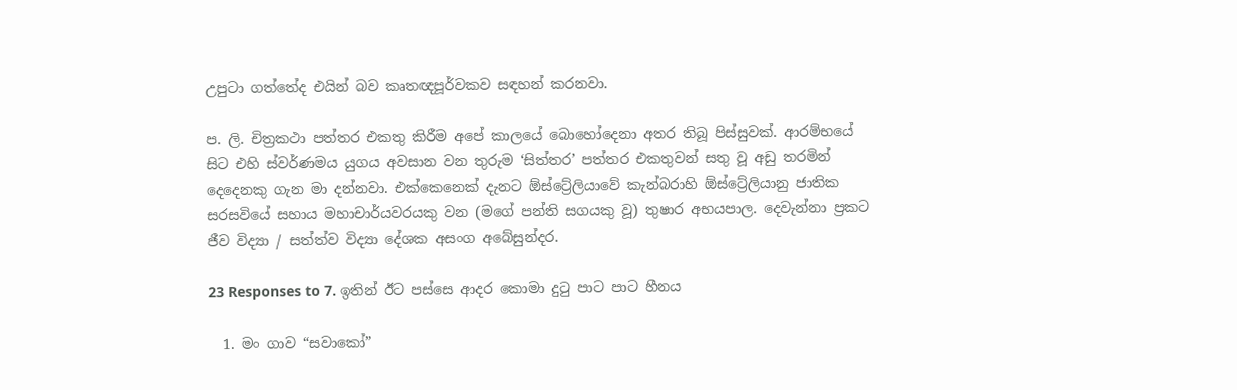උපුටා ගත්තේද එයින් බව කෘතඥපූර්වකව සඳහන් කරනවා.

ප. ලි. චිත්‍රකථා පත්තර එකතු කිරීම අපේ කාලයේ බොහෝදෙනා අතර තිබූ පිස්සුවක්. ආරම්භයේ සිට එහි ස්වර්ණමය යුගය අවසාන වන තුරුම ‘සිත්තර’ පත්තර එකතුවන් සතු වූ අඩු තරමින් දෙදෙනකු ගැන මා දන්නවා. එක්කෙනෙක් දැනට ඕස්ට්‍රේලියාවේ කැන්බරාහි ඕස්ට්‍රේලියානු ජාතික සරසවියේ සහාය මහාචාර්යවරයකු වන (මගේ පන්ති සගයකු වූ) තුෂාර අභයපාල. දෙවැන්නා ප්‍රකට ජීව විද්‍යා / සත්ත්ව විද්‍යා දේශක අසංග අබේසුන්දර.

23 Responses to 7. ඉතින් ඊට පස්සෙ ආදර කොමා දුටු පාට පාට හීනය

  1. මං ගාව “සවාකෝ”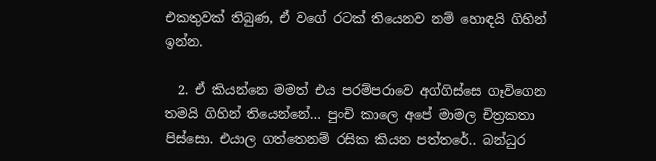එකතුවක් තිබුණ, ඒ වගේ රටක් තියෙනව නම් හොඳයි ගිහින් ඉන්න.

  2. ඒ කියන්නෙ මමත් එය පරම්පරාවෙ අග්ගිස්සෙ ගෑවිගෙන තමයි ගිහින් තියෙන්නේ… පුංචි කාලෙ අපේ මාමල චිත්‍රකතා පිස්සො. එයාල ගත්තෙනම් රසික කියන පත්තරේ.. බන්ධුර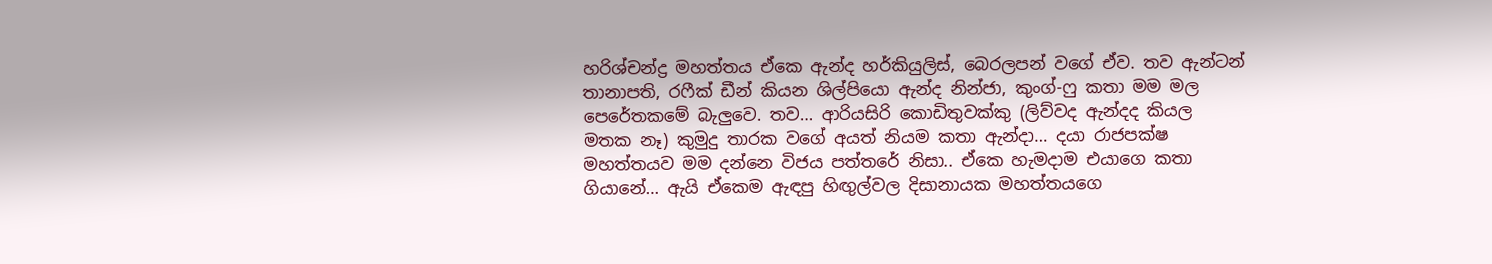හරිශ්චන්ද්‍ර මහත්තය ඒකෙ ඇන්ද හර්කියුලිස්, බෙරලපන් වගේ ඒව. තව ඇන්ටන් තානාපති, රෆීක් ඩීන් කියන ශිල්පියො ඇන්ද නින්ජා, කුංග්-ෆු කතා මම මල පෙරේතකමේ බැලුවෙ. තව… ආරියසිරි කොඩිතුවක්කු (ලිව්වද ඇන්දද කියල මතක නෑ) කුමුදු තාරක වගේ අයත් නියම කතා ඇන්දා… දයා රාජපක්ෂ මහත්තයව මම දන්නෙ විජය පත්තරේ නිසා.. ඒකෙ හැමදාම එයාගෙ කතා ගියානේ… ඇයි ඒකෙම ඇඳපු හිඟුල්වල දිසානායක මහත්තයගෙ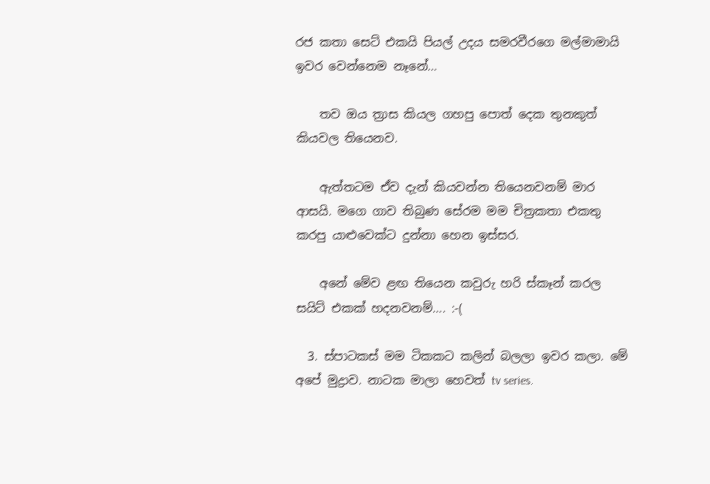රජ කතා සෙට් එකයි පියල් උදය සමරවීරගෙ මල්මාමායි ඉවර වෙන්නෙම නෑනේ…

    තව ඔය ත්‍රාස කියල ගහපු පොත් දෙක තුනකුත් කියවල තියෙනව.

    ඇත්තටම ඒව දැන් කියවන්න තියෙනවනම් මාර ආසයි. මගෙ ගාව තිබුණ සේරම මම චිත්‍රකතා එකතු කරපු යාළුවෙක්ට දුන්නා හෙන ඉස්සර.

    අනේ මේව ළඟ තියෙන කවුරු හරි ස්කෑන් කරල සයිට් එකක් හදනවනම්…. :-(

  3. ස්පාටකස් මම ටිකකට කලින් බලලා ඉවර කලා. මේ අපේ මුද්‍රාව. නාටක මාලා හෙවත් tv series.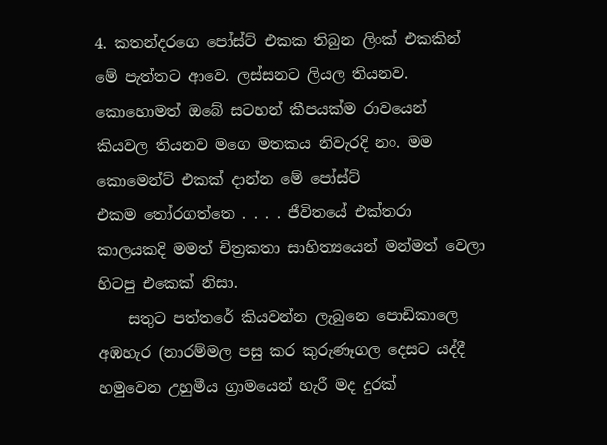4. කතන්දරගෙ පෝස්ට් එකක තිබුන ලිංක් එකකින් මේ පැත්තට ආවෙ. ලස්සනට ලියල තියනව. කොහොමත් ඔබේ සටහන් කීපයක්ම රාවයෙන් කියවල තියනව මගෙ මතකය නිවැරදි නං. මම කොමෙන්ට් එකක් දාන්න මේ පෝස්ට් එකම ‍තෝරගත්තෙ . . . . ජීවිතයේ එක්තරා කාලයකදි මමත් චිත්‍රකතා සාහිත්‍යයෙන් මන්මත් වෙලා හිටපු එකෙක් නිසා.
    සතුට පත්තරේ කියවන්න ලැබුනෙ පොඩිකාලෙ අඹහැර (නාරම්මල පසු කර කුරුණෑගල දෙසට යද්දී හමුවෙන උහුමීය ග්‍රාමයෙන් හැරී මද දුරක්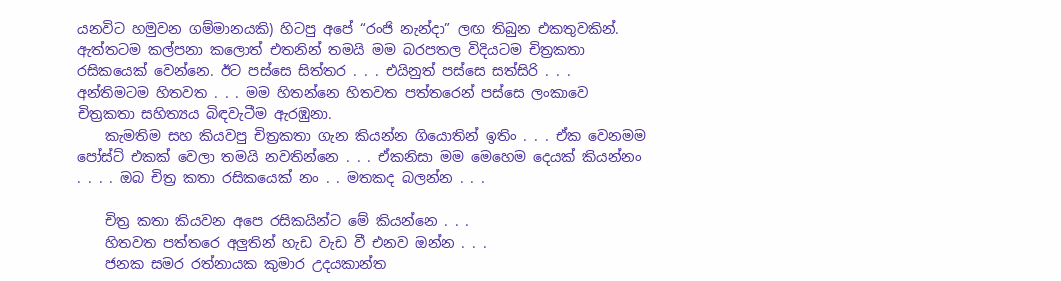යනවිට හමුවන ගම්මානයකි) හිටපු අපේ “රංජි නැන්දා” ලඟ තිබුන එකතුවකින්. ඇත්තටම කල්පනා කලොත් එතනින් තමයි මම බරපතල විදියටම චිත්‍රකතා රසිකයෙක් වෙන්නෙ. ඊට පස්සෙ සිත්තර . . . එයිනුත් පස්සෙ සත්සිරි . . . අන්තිමටම හිතවත . . . මම හිතන්නෙ හිතවත පත්තරෙන් පස්සෙ ලංකාවෙ චිත්‍රකතා සහිත්‍යය බිඳවැටීම ඇරඹුනා.
    කැමතිම සහ කියවපු චිත්‍රකතා ගැන කියන්න ගියොතින් ඉතිං . . . ඒක වෙනමම පෝස්ට් එකක් වෙලා තමයි නවතින්නෙ . . . ඒකනිසා මම මෙහෙම දෙයක් කියන්නං . . . . ඔබ චිත්‍ර කතා රසිකයෙක් නං . . මතකද බලන්න . . .

    චිත්‍ර කතා කියවන අපෙ රසිකයින්ට මේ කියන්නෙ . . .
    හිතවත පත්තරෙ අලුතින් හැඩ වැඩ වී එනව ඔන්න . . .
    ජනක සමර රත්නායක කුමාර උදයකාන්ත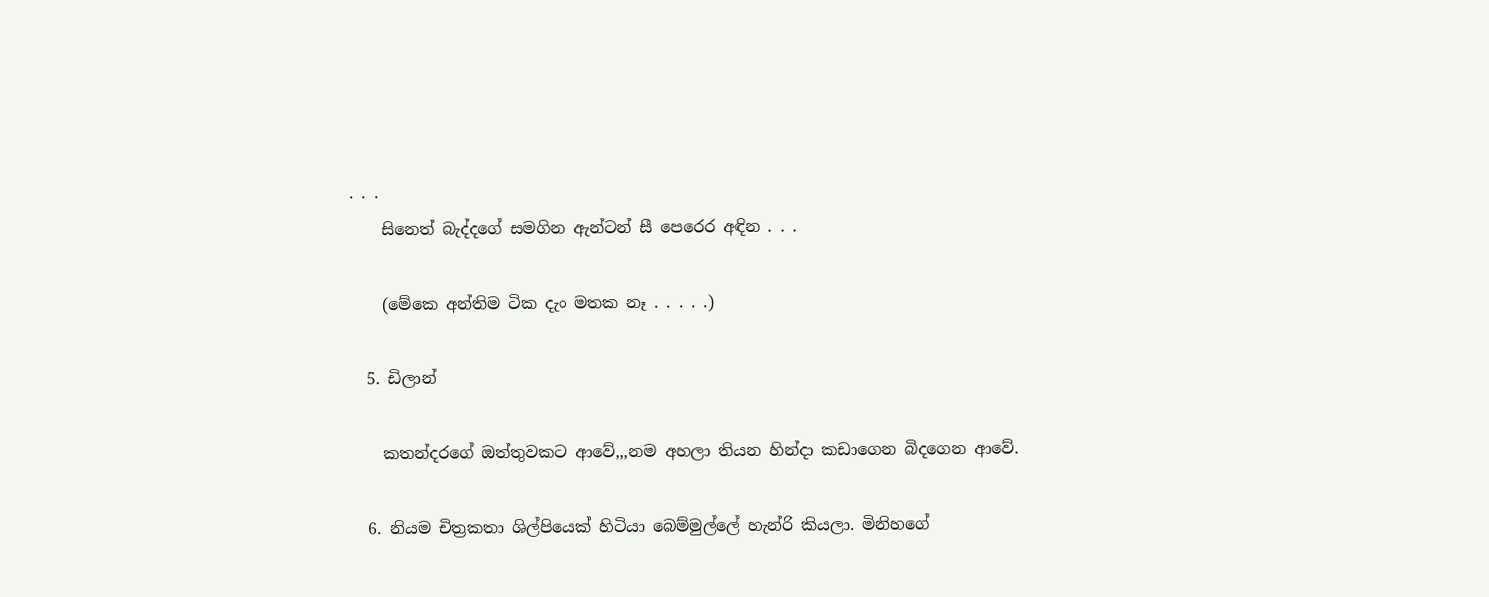. . .
    සිනෙත් බැද්දගේ සමගින ඇන්ටන් සී පෙරෙර අඳින . . .

    (මේකෙ අන්තිම ටික දැං මතක නෑ . . . . .)

  5. ඩිලාන්

    කතන්දරගේ ඔත්තුවකට ආවේ,,,නම අහලා තියන හින්දා කඩාගෙන බිදගෙන ආවේ.

  6. නියම චිත්‍රකතා ශිල්පියෙක් හිටියා බෙම්මුල්ලේ හැන්රි කියලා. මිනිහගේ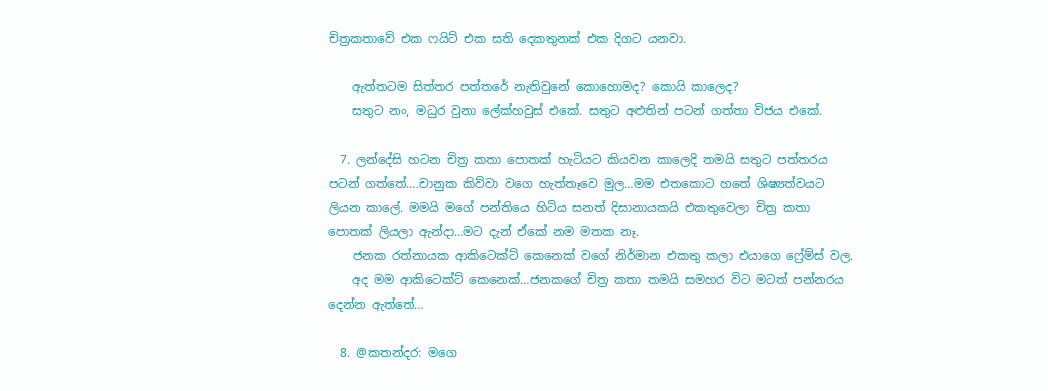චිත්‍රකතාවේ එක ෆයිට් එක සති දෙකතුනක් එක දිගට යනවා.

    ඇත්තටම සිත්තර පත්තරේ නැතිවුනේ කොහොමද? කොයි කාලෙද?
    සතුට නං, මධුර වුනා ලේක්හවුස් එකේ. සතුට අළුතින් පටන් ගත්තා විජය එකේ.

  7. ලන්දේසි හටන චිත්‍ර කතා පොතක් හැටියට කියවන කාලෙදි තමයි සතුට පත්තරය පටන් ගත්තේ….චානුක කිව්වා වගෙ හැත්තෑවෙ මුල…මම එතකොට හතේ ශිෂ්‍යත්වයට ලියන කාලේ. මමයි මගේ පන්තියෙ හිටිය සනත් දිසානායකයි එකතුවෙලා චිත්‍ර කතා පොතක් ලියලා ඇන්දා…මට දැන් ඒකේ නම මතක නෑ.
    ජනක රත්නායක ආකිටෙක්ට් කෙනෙක් වගේ නිර්මාන එකතු කලා එයාගෙ ෆ්‍රේම්ස් වල.
    අද මම ආකිටෙක්ට් කෙනෙක්…ජනකගේ චිත්‍ර කතා තමයි සමහර විට මටත් පන්නරය දෙන්න ඇත්තේ…

  8. @කතන්දර: මගෙ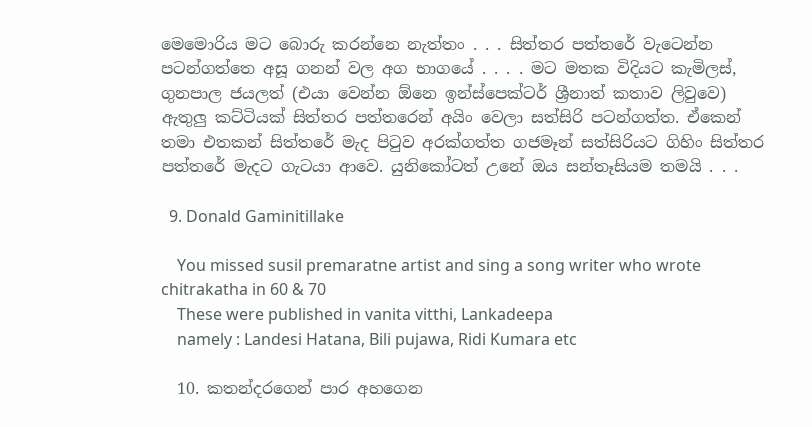මෙමොරිය මට බොරු කරන්නෙ නැත්තං . . . සිත්තර පත්තරේ වැටෙන්න පටන්ගත්තෙ අසූ ගනන් වල අග භාගයේ . . . . මට මතක විදියට කැමිලස්, ගුනපාල ජයලත් (එයා වෙන්න ඕනෙ ඉන්ස්පෙක්ටර් ශ්‍රීනාත් කතාව ලිවුවෙ) ඇතුලු කට්ටියක් සිත්තර පත්තරෙන් අයිං වෙලා සත්සිරි පටන්ගත්ත. ඒකෙන් තමා එතකන් සිත්තරේ මැද පි‍ටුව අරක්ගත්ත ගජමෑන් සත්සිරියට ගිහිං සිත්තර පත්තරේ මැදට ගැටයා ආවෙ. යුනිකෝටත් උනේ ඔය සන්තෑසියම තමයි . . .

  9. Donald Gaminitillake

    You missed susil premaratne artist and sing a song writer who wrote chitrakatha in 60 & 70
    These were published in vanita vitthi, Lankadeepa
    namely : Landesi Hatana, Bili pujawa, Ridi Kumara etc

  10. කතන්දරගෙන් පාර අහගෙන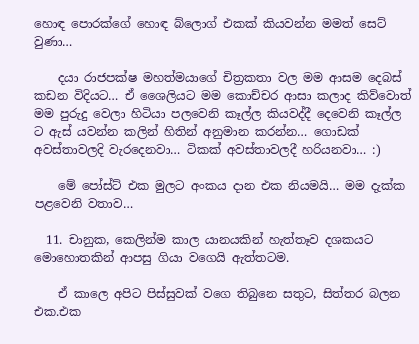හොඳ පොරක්ගේ හොඳ බ්ලොග් එකක් කියවන්න මමත් සෙට් වුණා…

    දයා රාජපක්ෂ මහත්මයාගේ චිත්‍රකතා වල මම ආසම දෙබස් කඩන විදියට… ඒ ශෛලියට මම කොච්චර ආසා කලාද කිව්වොත් මම පුරුදු වෙලා හිටියා පලවෙනි කෑල්ල කියවද්දී දෙවෙනි කෑල්ල ට ඇස් යවන්න කලින් හිතින් අනුමාන කරන්න… ගොඩක් අවස්තාවලදි වැරදෙනවා… ටිකක් අවස්තාවලදී හරියනවා… :)

    මේ පෝස්ට් එක මුලට අංකය දාන එක නියමයි… මම දැක්ක පළවෙනි වතාව…

  11. චානුක, කෙලින්ම කාල යානයකින් හැත්තෑව දශකයට මොහොතකින් ආපසු ගියා වගෙයි ඇත්තටම.

    ඒ කාලෙ අපිට පිස්සුවක් වගෙ තිබුනෙ සතුට, සිත්තර බලන එක.එක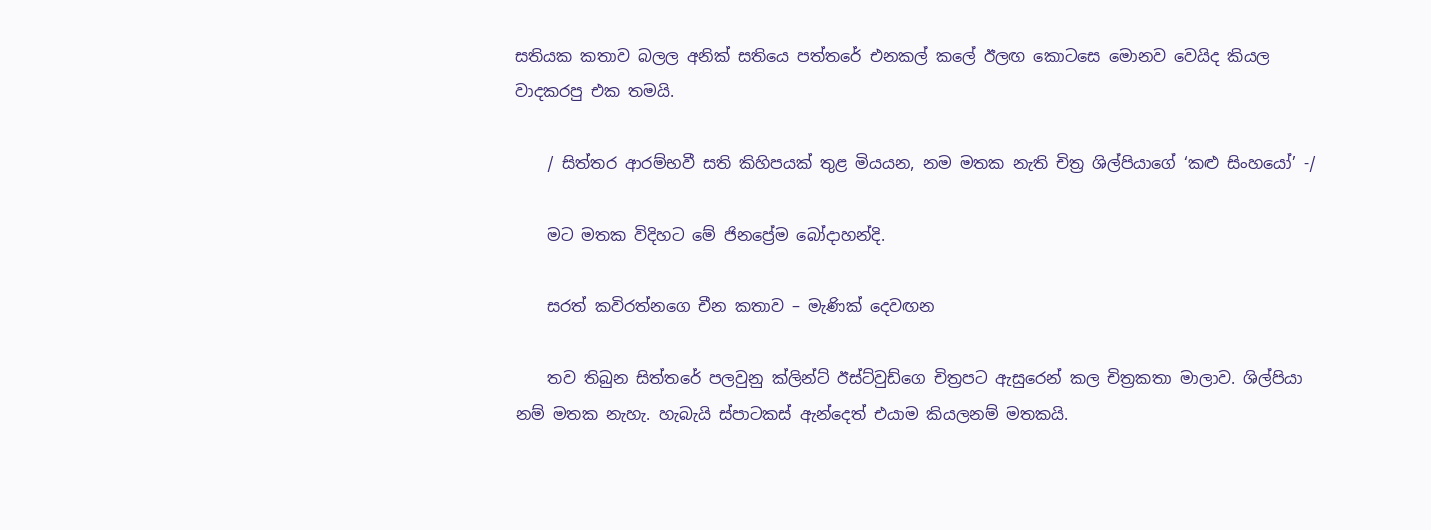සතියක කතාව බලල අනික් සතියෙ පත්තරේ එනකල් කලේ ඊලඟ කොටසෙ මොනව වෙයිද කියල වාදකරපු එක තමයි.

    / සිත්තර ආරම්භවී සති කිහිපයක් තුළ මියයන, නම මතක නැති චිත්‍ර ශිල්පියාගේ ‘කළු සිංහයෝ’ -/

    මට මතක විදිහට මේ ජිනප්‍රේම බෝදාහන්දි.

    සරත් කවිරත්නගෙ චීන කතාව – මැණික් දෙවඟන

    තව තිබුන සිත්තරේ පලවුනු ක්ලින්ට් ඊස්ට්වුඩ්ගෙ චිත්‍රපට ඇසුරෙන් කල චිත්‍රකතා මාලාව. ශිල්පියා නම් මතක නැහැ. හැබැයි ස්පාටකස් ඇන්දෙත් එයාම කියලනම් මතකයි.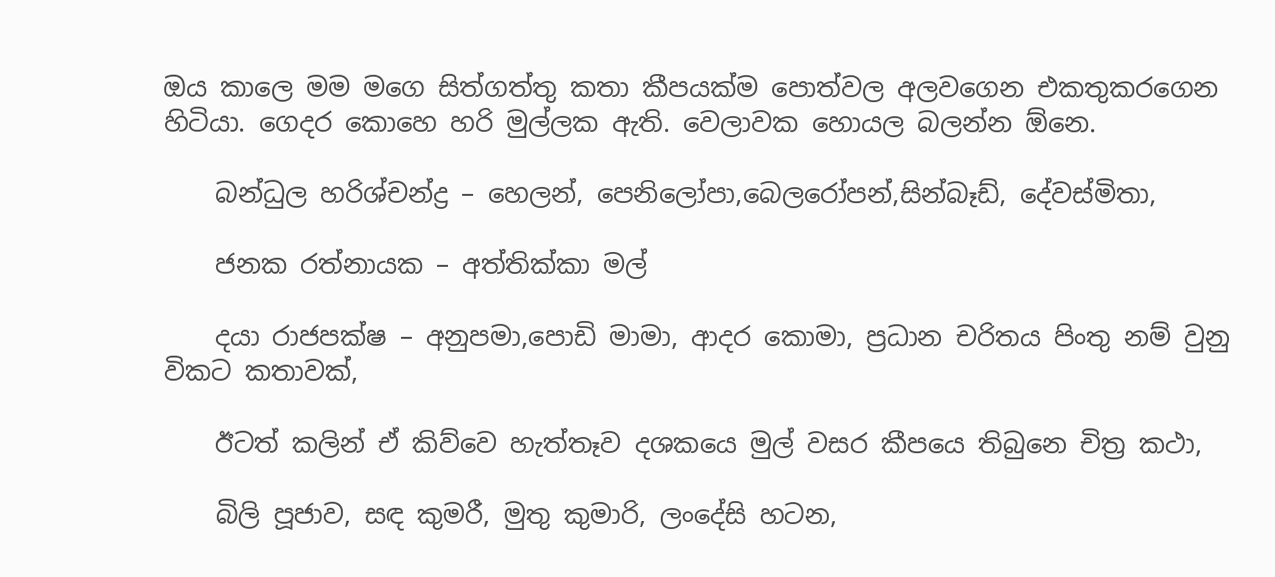ඔය කාලෙ මම මගෙ සිත්ගත්තු කතා කීපයක්ම පොත්වල අලවගෙන එකතුකරගෙන හිටියා. ගෙදර කොහෙ හරි මුල්ලක ඇති. වෙලාවක හොයල බලන්න ඕනෙ.

    බන්ධුල හරිශ්චන්ද්‍ර – හෙලන්, පෙනිලෝපා,බෙලරෝපන්,සින්බෑඩ්, දේවස්මිතා,

    ජනක රත්නායක – අත්තික්කා මල්

    දයා රාජපක්ෂ – අනුපමා,පොඩි මාමා, ආදර කොමා, ප්‍රධාන චරිතය පිංතු නම් වුනු විකට කතාවක්,

    ඊටත් කලින් ඒ කිව්වෙ හැත්තෑව දශකයෙ මුල් වසර කීපයෙ තිබුනෙ චිත්‍ර කථා,

    බිලි පූජාව, සඳ කුමරී, මුතු කුමාරි, ලංදේසි හටන,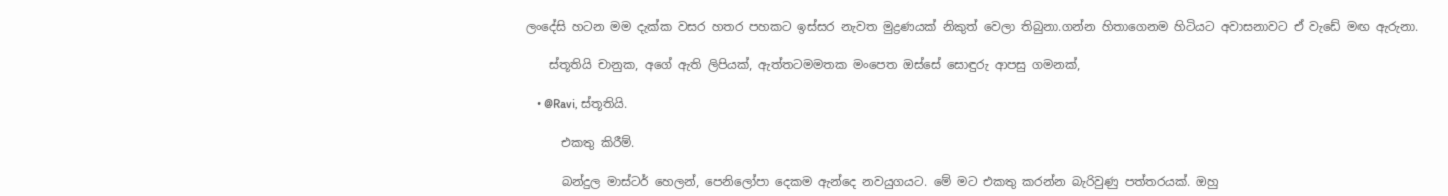ලංදේසි හටන මම දැක්ක වසර හතර පහකට ඉස්සර නැවත මුද්‍රණයක් නිකුත් වෙලා තිබුනා.ගන්න හිතාගෙනම හිටියට අවාසනාවට ඒ වැඩේ මඟ ඇරුනා.

    ස්තූතියි චානුක, අගේ ඇති ලිපියක්, ඇත්තටමමතක මංපෙත ඔස්සේ සොඳුරු ආපසු ගමනක්,

    • @Ravi, ස්තූතියි.

      එකතු කිරීම්.

      බන්දුල මාස්ටර් හෙලන්, පෙනිලෝපා දෙකම ඇන්දෙ නවයුගයට. මේ මට එකතු කරන්න බැරිවුණු පත්තරයක්. ඔහු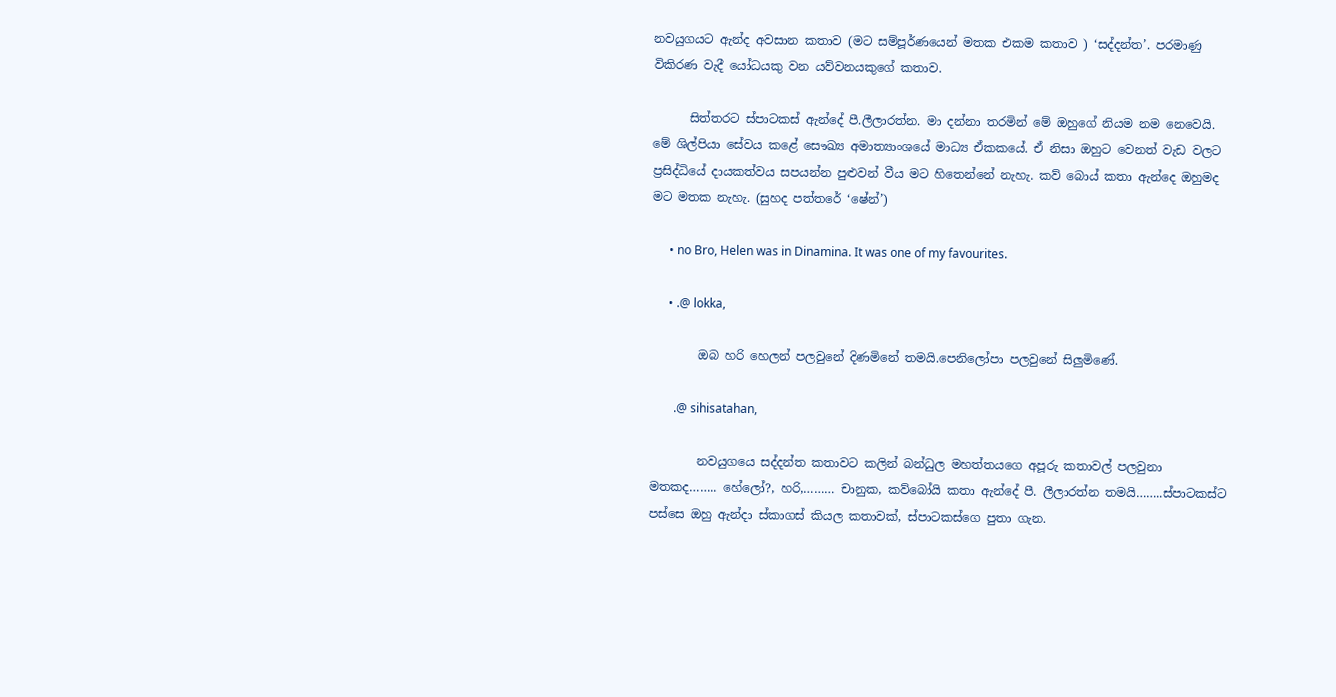නවයුගයට ඇන්ද අවසාන කතාව (මට සම්පූර්ණයෙන් මතක එකම කතාව ) ‘සද්දන්ත’. පරමාණු විකිරණ වැදී යෝධයකු වන යව්වනයකුගේ කතාව.

      සිත්තරට ස්පාටකස් ඇන්දේ පී.ලීලාරත්න. මා දන්නා තරමින් මේ ඔහුගේ නියම නම නෙවෙයි. මේ ශිල්පියා සේවය කළේ සෞඛ්‍ය අමාත්‍යාංශයේ මාධ්‍ය ඒකකයේ. ඒ නිසා ඔහුට වෙනත් වැඩ වලට ප්‍රසිද්ධියේ දායකත්වය සපයන්න පුළුවන් වීය මට හිතෙන්නේ නැහැ. කව් බොය් කතා ඇන්දෙ ඔහුමද මට මතක නැහැ. (සුහද පත්තරේ ‘ෂේන්’)

      • no Bro, Helen was in Dinamina. It was one of my favourites.

      • .@ lokka,

        ඔබ හරි හෙලන් පලවුනේ දිණමිනේ තමයි.පෙනිලෝපා පලවුනේ සිලුමිණේ.

        .@ sihisatahan,

        නවයුගයෙ සද්දන්ත කතාවට කලින් බන්ධුල මහත්තයගෙ අපූරු කතාවල් පලවුනා මතකද…….. හේලෝ?, හරි,……… චානුක, කව්බෝයි කතා ඇන්දේ පී. ලීලාරත්න තමයි……..ස්පාටකස්ට පස්සෙ ඔහු ඇන්දා ස්කාගස් කියල කතාවක්, ස්පාටකස්ගෙ පුතා ගැන.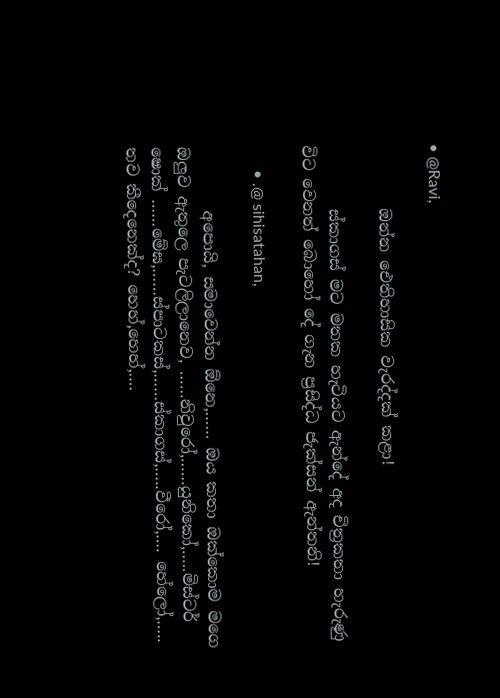• @Ravi,

        ඔන්න ඓතිහාසික වැරද්දක් කළා!

        ස්කාගස් මට මතක හැටියට ඇන්දේ අද චිත්‍රකතා හැරුණු විට වෙනත් බොහෝ දේ ගැන ප්‍රසිද්ධ ජැක්සන් ඇන්තනි!

      • .@ sihisatahan,

        අපොයි, සමාවෙන්න ඕනෙ,…… ඔය කතා ඔක්කොම මගෙ ඔලුව ඇතුලෙ පැටලිලානෙව, ……නිවුරෝ,……යුනිකෝ,…..මිස්ටර් ෂොක් ……මේඝ,……ස්පාටකස්,……ස්කාගස්,…..වීරෝ,…. හේලෝ,….. තව කීදෙනෙක්ද? හෙහ්,හෙහ්,….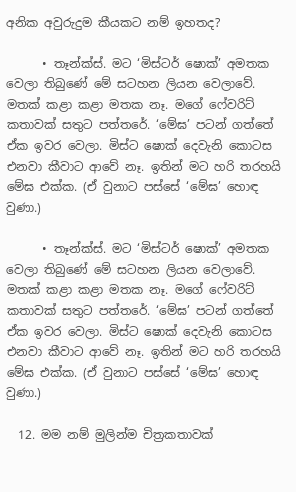අනික අවුරුදුම කීයකට නම් ඉහතද?

      • තෑන්ක්ස්. මට ‘මිස්ටර් ෂොක්’ අමතක වෙලා තිබුණේ මේ සටහන ලියන වෙලාවේ. මතක් කළා කළා මතක නෑ. මගේ ෆේවරිට් කතාවක් සතුට පත්තරේ. ‘මේඝ’ පටන් ගත්තේ ඒක ඉවර වෙලා. මිස්ට ෂොක් දෙවැනි කොටස එනවා කීවාට ආවේ නෑ. ඉතින් මට හරි තරහයි මේඝ එක්ක. (ඒ වුනාට පස්සේ ‘මේඝ’ හොඳ වුණා.)

      • තෑන්ක්ස්. මට ‘මිස්ටර් ෂොක්’ අමතක වෙලා තිබුණේ මේ සටහන ලියන වෙලාවේ. මතක් කළා කළා මතක නෑ. මගේ ෆේවරිට් කතාවක් සතුට පත්තරේ. ‘මේඝ’ පටන් ගත්තේ ඒක ඉවර වෙලා. මිස්ට ෂොක් දෙවැනි කොටස එනවා කීවාට ආවේ නෑ. ඉතින් මට හරි තරහයි මේඝ එක්ක. (ඒ වුනාට පස්සේ ‘මේඝ’ හොඳ වුණා.)

  12. මම නම් මුලින්ම චිත්‍රකතාවක්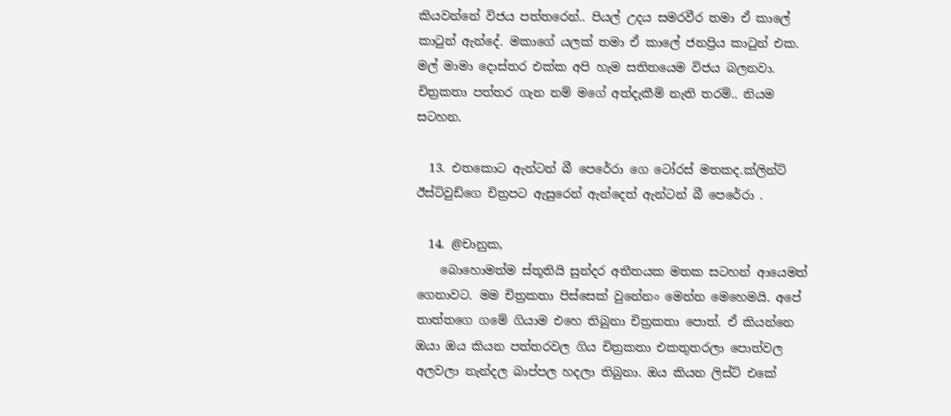කියවන්නේ විජය පත්තරෙන්.. පියල් උදය සමරවීර තමා ඒ කාලේ කාටුන් ඇන්දේ. මකාගේ යලක් තමා ඒ කාලේ ජනප්‍රිය කාටුන් එක. මල් මාමා දොස්තර එක්ක අපි හැම සතිතයෙම විජය බලනවා. චිත්‍රකතා පත්තර ගැන නම් මගේ අත්දැකීම් නැති තරම්.. නියම සටහන.

  13. එතකොට ඇන්ටන් බී පෙරේරා ගෙ ටෝරස් මතකද.ක්ලින්ට් ඊස්ට්වුඩ්ගෙ චිත්‍රපට ඇසුරෙන් ඇන්දෙත් ඇන්ටන් බී පෙරේරා .

  14. @චානුක,
    බොහොමත්ම ස්තූතියි සුන්දර අතීතයක මතක සටහන් ආයෙමත් ගෙනාවට. මම චිත්‍රකතා පිස්සෙක් වුනේනං මෙන්න මෙහෙමයි. අපේ තාත්තගෙ ගමේ ගියාම එහෙ තිබුනා චිත්‍රකතා පොත්. ඒ කියන්නෙ ඔයා ඔය කියන පත්තරවල ගිය චිත්‍රකතා එකතුතරලා පොත්වල අලවලා නැන්දල බාප්පල හදලා තිබුනා. ඔය කියන ලිස්ට් එකේ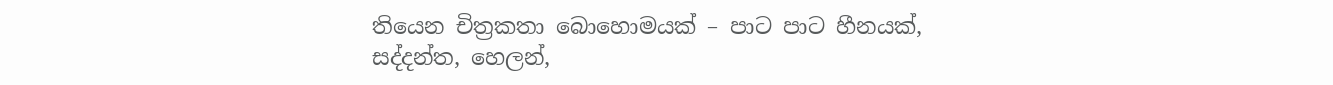තියෙන චිත්‍රකතා බොහොමයක් – පාට පාට හීනයක්, සද්දන්ත, හෙලන්,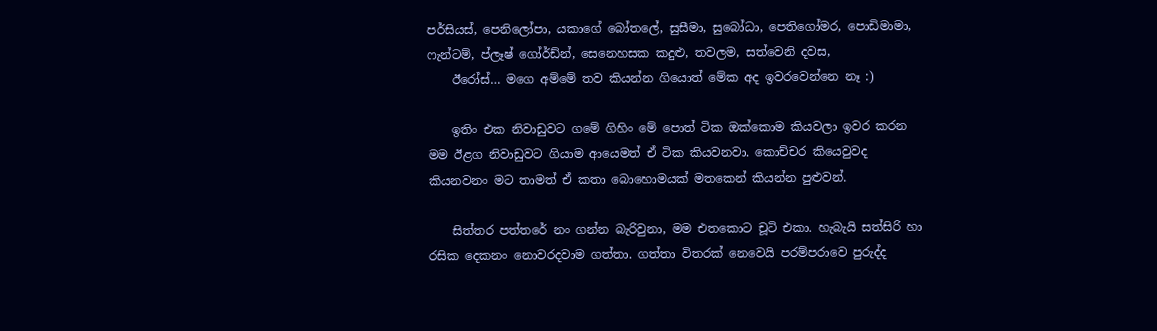පර්සියස්, පෙනිලෝපා, යකාගේ බෝතලේ, සුසීමා, සුබෝධා, පෙතිගෝමර, පොඩිමාමා, ෆැන්ටම්, ප්ලෑෂ් ගෝර්ඩ්න්, සෙනෙහසක කදුළු, තවලම, සත්වෙනි දවස,
    ඊරෝස්… මගෙ අම්මේ තව කියන්න ගියොත් මේක අද ඉවරවෙන්නෙ නෑ :)

    ඉතිං එක නිවාඩුවට ගමේ ගිහිං මේ පොත් ටික ඔක්කොම කියවලා ඉවර කරන මම ඊළග නිවාඩුවට ගියාම ආයෙමත් ඒ ටික කියවනවා. කොච්චර කියෙවුවද කියනවනං මට තාමත් ඒ කතා බොහොමයක් මතකෙන් කියන්න පුළුවන්.

    සිත්තර පත්තරේ නං ගන්න බැරිවුනා, මම එතකොට චූටි එකා. හැබැයි සත්සිරි හා රසික දෙකනං නොවරදවාම ගත්තා. ගත්තා විතරක් නෙවෙයි පරම්පරාවෙ පුරුද්ද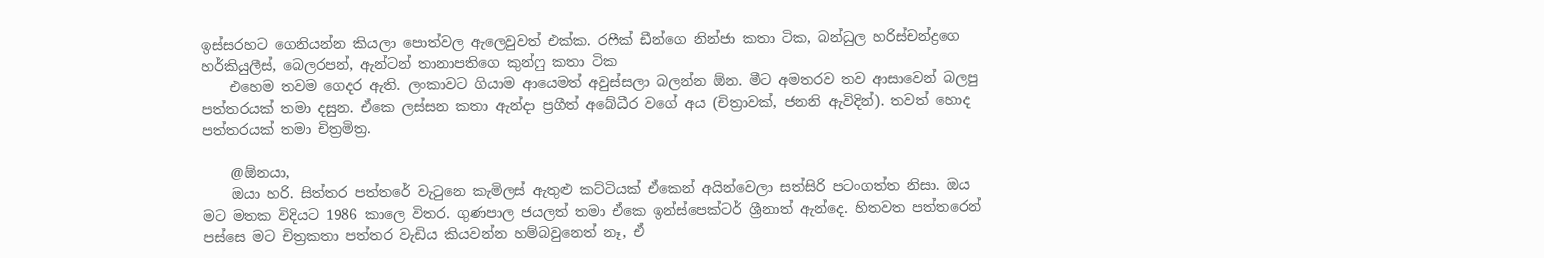ඉස්සරහට ගෙනියන්න කියලා පොත්වල ඇලෙවුවත් එක්ක. රෆීක් ඩීන්ගෙ නින්ජා කතා ටික, බන්ධුල හරිස්චන්ද්‍රගෙ හර්කියුලීස්, බෙලරපන්, ඇන්ටන් තානාපතිගෙ කුන්ෆු කතා ටික
    එහෙම තවම ගෙදර ඇති. ලංකාවට ගියාම ආයෙමත් අවුස්සලා බලන්න ඕන. මීට අමතරව තව ආසාවෙන් බලපු පත්තරයක් තමා දසුන. ඒකෙ ලස්සන කතා ඇන්දා ප්‍රගීත් අබේධීර වගේ අය (චිත්‍රාවක්, ජනනි ඇවිදින්). තවත් හොද පත්තරයක් තමා චිත්‍රමිත්‍ර.

    @ඕනයා,
    ඔයා හරි. සිත්තර පත්තරේ වැටුනෙ කැමිලස් ඇතුළු කට්ටියක් ඒකෙන් අයින්වෙලා සත්සිරි පටංගත්ත නිසා. ඔය මට මතක විදියට 1986 කාලෙ විතර. ගුණපාල ජයලත් තමා ඒකෙ ඉන්ස්පෙක්ටර් ශ්‍රීනාත් ඇන්දෙ. හිතවත පත්තරෙන් පස්සෙ මට චිත්‍රකතා පත්තර වැඩිය කියවන්න හම්බවුනෙත් නෑ, ඒ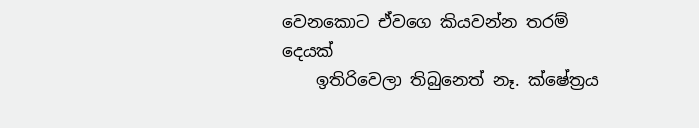වෙනකොට ඒවගෙ කියවන්න තරම් දෙයක්
    ඉතිරිවෙලා තිබුනෙත් නෑ. ක්ෂේත්‍රය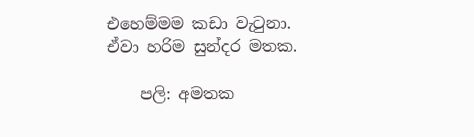එහෙම්මම කඩා වැටුනා. ඒවා හරිම සුන්දර මතක.

    පලි: අමතක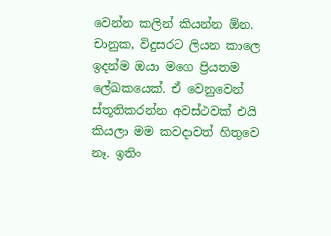වෙන්න කලින් කියන්න ඕන. චානුක, විදුසරට ලියන කාලෙ ඉදන්ම ඔයා මගෙ ප්‍රියතම ලේඛකයෙක්. ඒ වෙනුවෙන් ස්තූතිකරන්න අවස්ථවක් එයි කියලා මම කවදාවත් හිතුවෙ නෑ. ඉතිං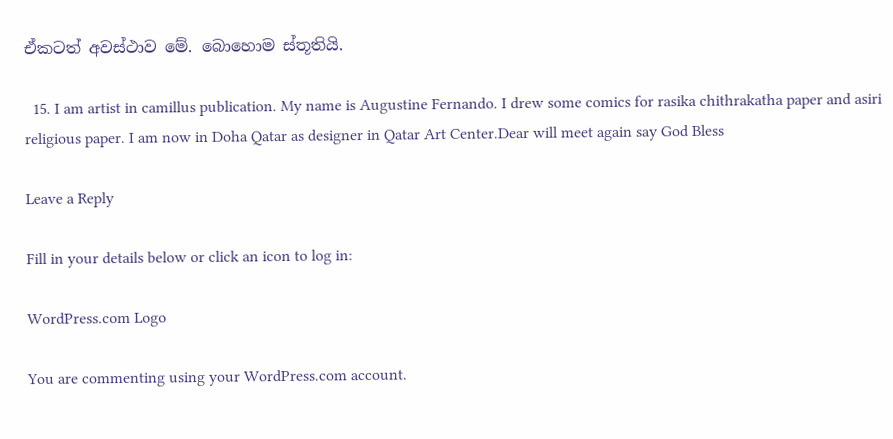ඒකටත් අවස්ථාව මේ. බොහොම ස්තූතියි.

  15. I am artist in camillus publication. My name is Augustine Fernando. I drew some comics for rasika chithrakatha paper and asiri religious paper. I am now in Doha Qatar as designer in Qatar Art Center.Dear will meet again say God Bless

Leave a Reply

Fill in your details below or click an icon to log in:

WordPress.com Logo

You are commenting using your WordPress.com account.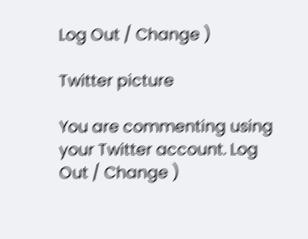Log Out / Change )

Twitter picture

You are commenting using your Twitter account. Log Out / Change )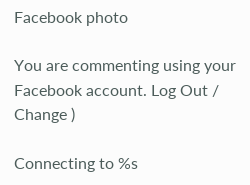Facebook photo

You are commenting using your Facebook account. Log Out / Change )

Connecting to %s